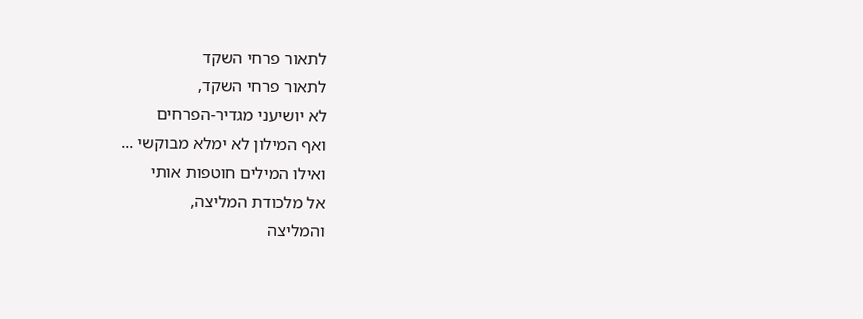לתאור פרחי השקד
לתאור פרחי השקד,
לא יושיעני מגדיר-הפרחים
ואף המילון לא ימלא מבוקשי ...
ואילו המילים חוטפות אותי
אל מלכודת המליצה,
והמליצה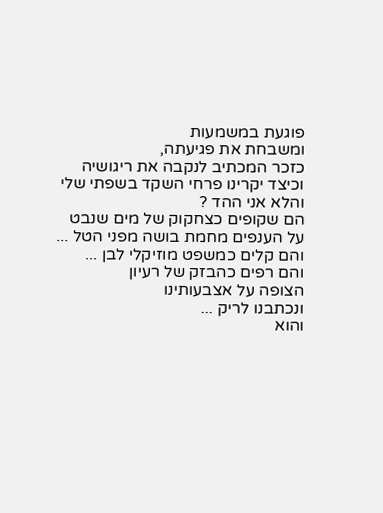פוגעת במשמעות
ומשבחת את פגיעתה,
כזכר המכתיב לנקבה את ריגושיה
וכיצד יקרינו פרחי השקד בשפתי שלי
והלא אני ההד ?
הם שקופים כצחקוק של מים שנבט
על הענפים מחמת בושה מפני הטל ...
והם קלים כמשפט מוזיקלי לבן ...
והם רפים כהבזק של רעיון
הצופה על אצבעותינו
ונכתבנו לריק ...
והוא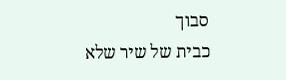סבוך
כבית של שיר שלא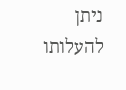ניתן
להעלותו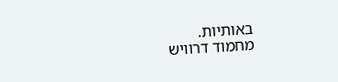באותיות.
מחמוד דרוויש